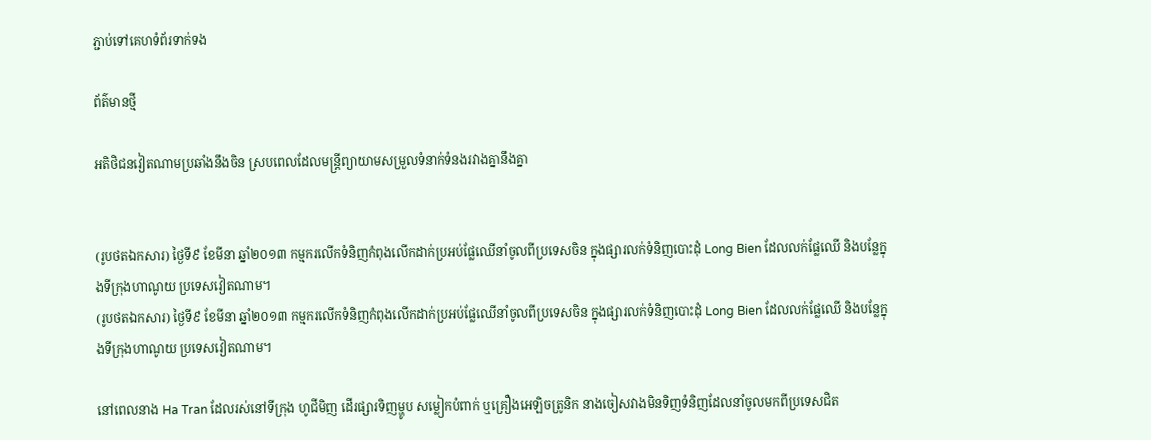ភ្ជាប់ទៅគេហទំព័រទាក់ទង

ព័ត៌មានថ្មី

អតិថិជនវៀតណាមប្រឆាំងនឹងចិន ស្របពេលដែលមន្ត្រីព្យាយាមសម្រួលទំនាក់ទំនងរវាងគ្នានឹងគ្នា


(រូបថតឯកសារ) ថ្ងៃទី៩ ខែមីនា ឆ្នាំ២០១៣ កម្មករលើកទំនិញកំពុងលើកដាក់ប្រអប់ផ្លែឈើនាំចូលពីប្រទេសចិន ក្នុងផ្សារលក់ទំនិញបោះដុំ Long Bien ដែលលក់ផ្លែឈើ និងបន្លែក្នុងទីក្រុងហាណូយ ប្រទេសវៀតណាម។
(រូបថតឯកសារ) ថ្ងៃទី៩ ខែមីនា ឆ្នាំ២០១៣ កម្មករលើកទំនិញកំពុងលើកដាក់ប្រអប់ផ្លែឈើនាំចូលពីប្រទេសចិន ក្នុងផ្សារលក់ទំនិញបោះដុំ Long Bien ដែលលក់ផ្លែឈើ និងបន្លែក្នុងទីក្រុងហាណូយ ប្រទេសវៀតណាម។

នៅពេលនាង Ha Tran ដែលរស់នៅទីក្រុង ហូជីមិញ ដើរផ្សារទិញម្ហូប សម្លៀកបំពាក់ ឬគ្រឿងអេឡិចត្រូនិក នាងចៀសវាងមិនទិញទំនិញដែលនាំចូលមកពីប្រទេសជិត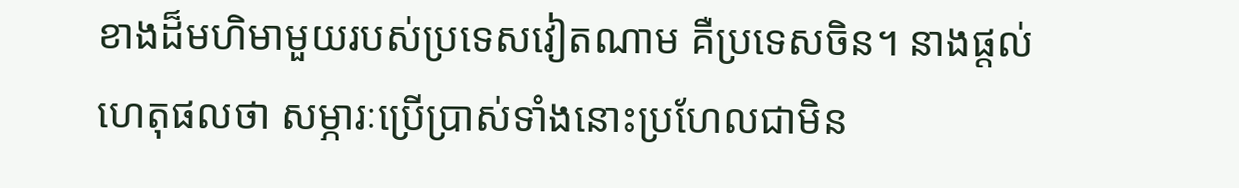ខាងដ៏មហិមាមួយរបស់ប្រទេសវៀតណាម គឺប្រទេសចិន។ នាងផ្តល់ហេតុផលថា សម្ភារៈប្រើប្រាស់ទាំងនោះប្រហែលជាមិន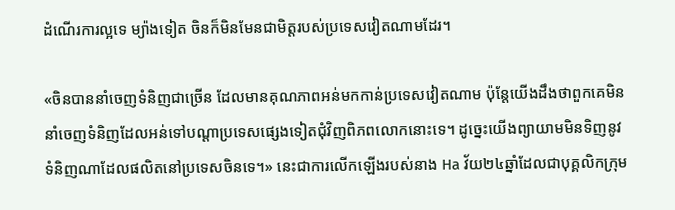ដំណើរការល្អទេ ម្យ៉ាងទៀត ចិនក៏មិនមែនជាមិត្តរបស់ប្រទេសវៀតណាមដែរ។

«ចិនបាននាំចេញទំនិញជាច្រើន ដែលមានគុណភាពអន់មកកាន់ប្រទេសវៀតណាម ប៉ុន្តែយើងដឹងថាពួកគេមិននាំចេញទំនិញដែលអន់ទៅបណ្តាប្រទេសផ្សេងទៀតជុំវិញពិភពលោកនោះទេ។ ដូច្នេះយើងព្យាយាមមិនទិញនូវទំនិញណាដែលផលិតនៅប្រទេសចិនទេ។» នេះជាការលើកឡើងរបស់នាង Ha វ័យ២៤ឆ្នាំដែលជាបុគ្គលិកក្រុម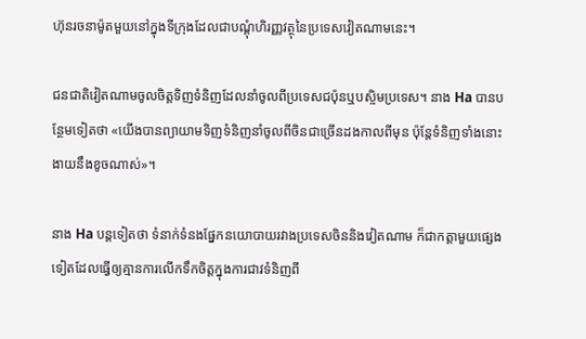ហ៊ុនរចនាម៉ូតមួយនៅក្នុងទីក្រុងដែលជាបណ្តុំហិរញ្ញវត្ថុនៃប្រទេសវៀតណាមនេះ។

ជនជាតិវៀតណាមចូលចិត្តទិញទំនិញដែលនាំចូលពីប្រទេសជប៉ុនឬបស្ចិមប្រទេស។ នាង Ha បានបន្ថែមទៀតថា «យើងបានព្យាយាមទិញទំនិញនាំចូលពីចិនជាច្រើនដងកាលពីមុន ប៉ុន្តែទំនិញទាំងនោះងាយនឹងខូចណាស់»។

នាង Ha បន្តទៀតថា ទំនាក់ទំនងផ្នែកនយោបាយរវាងប្រទេសចិននិងវៀតណាម ក៏ជាកត្តាមួយផ្សេងទៀតដែលធ្វើឲ្យគ្មានការលើកទឹកចិត្តក្នុងការជាវទំនិញពី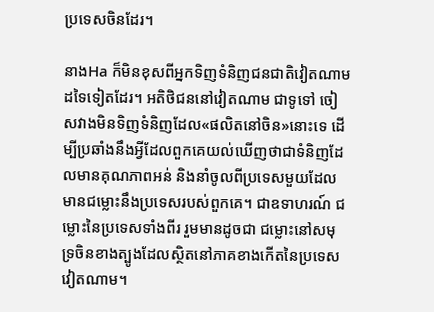ប្រទេសចិនដែរ។

នាងHa ក៏មិនខុសពីអ្នកទិញទំនិញជនជាតិវៀតណាមដទៃទៀតដែរ។ អតិថិជននៅវៀតណាម ជាទូទៅ ចៀសវាងមិនទិញទំនិញដែល«ផលិតនៅចិន»នោះទេ ដើម្បីប្រឆាំងនឹងអ្វីដែលពួកគេយល់ឃើញថាជាទំនិញដែលមានគុណភាពអន់ និងនាំចូលពីប្រទេសមួយដែលមានជម្លោះនឹងប្រទេសរបស់ពួកគេ។ ជាឧទាហរណ៍ ជម្លោះនៃប្រទេសទាំងពីរ រួមមានដូចជា ជម្លោះនៅសមុទ្រចិនខាងត្បូងដែលស្ថិតនៅភាគខាងកើតនៃប្រទេសវៀតណាម។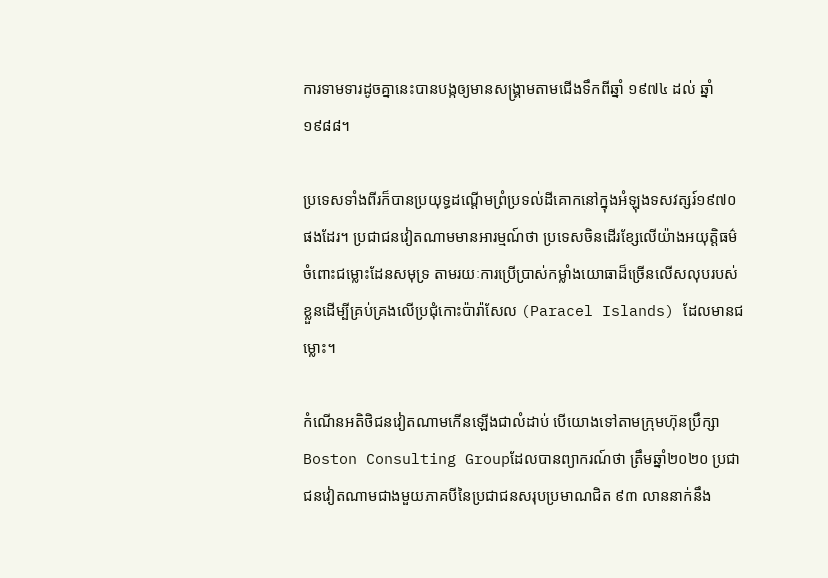ការទាមទារដូចគ្នានេះបានបង្កឲ្យមានសង្គ្រាមតាមជើងទឹកពីឆ្នាំ ១៩៧៤ ដល់ ឆ្នាំ១៩៨៨។

ប្រទេសទាំងពីរក៏បានប្រយុទ្ធដណ្តើមព្រំប្រទល់ដីគោកនៅក្នុងអំឡុងទសវត្សរ៍១៩៧០ផងដែរ។ ប្រជាជនវៀតណាមមានអារម្មណ៍ថា ប្រទេសចិនដើរខ្សែលើយ៉ាងអយុត្តិធម៌ចំពោះជម្លោះដែនសមុទ្រ តាមរយៈការប្រើប្រាស់កម្លាំងយោធាដ៏ច្រើនលើសលុបរបស់ខ្លួនដើម្បីគ្រប់គ្រងលើប្រជុំកោះប៉ារ៉ាសែល (Paracel Islands) ដែលមានជម្លោះ។

កំណើនអតិថិជនវៀតណាមកើនឡើងជាលំដាប់ បើយោងទៅតាមក្រុមហ៊ុនប្រឹក្សា Boston Consulting Groupដែលបានព្យាករណ៍ថា ត្រឹមឆ្នាំ២០២០ ប្រជាជនវៀតណាមជាងមួយភាគបីនៃប្រជាជនសរុបប្រមាណជិត ៩៣ លាននាក់នឹង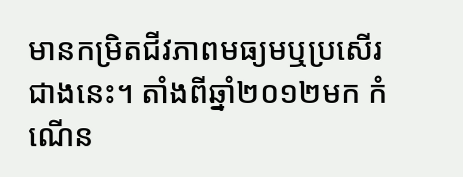មានកម្រិតជីវភាពមធ្យមឬប្រសើរជាងនេះ។ តាំងពីឆ្នាំ២០១២មក កំណើន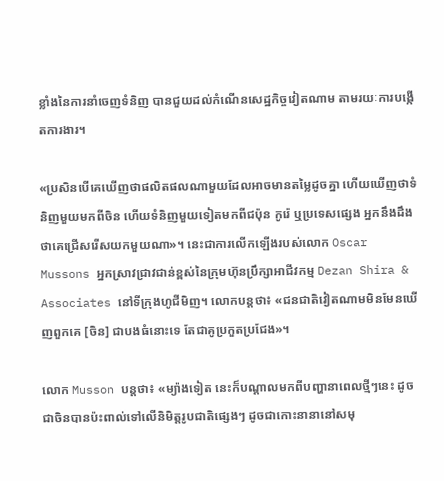ខ្លាំងនៃការនាំចេញទំនិញ បានជួយដល់កំណើនសេដ្ឋកិច្ចវៀតណាម តាមរយៈការបង្កើតការងារ។

«ប្រសិនបើគេឃើញថាផលិតផលណាមួយដែលអាចមានតម្លៃដូចគ្នា ហើយឃើញថាទំនិញមួយមកពីចិន ហើយទំនិញមួយទៀតមកពីជប៉ុន កូរ៉េ ឬប្រទេសផ្សេង អ្នកនឹងដឹងថាគេជ្រើសរើសយកមួយណា»។ នេះជាការលើកឡើងរបស់លោក Oscar Mussons អ្នកស្រាវជ្រាវជាន់ខ្ពស់នៃក្រុមហ៊ុនប្រឹក្សាអាជីវកម្ម Dezan Shira & Associates នៅទីក្រុងហូជីមិញ។ លោកបន្តថា៖ «ជនជាតិវៀតណាមមិនមែនឃើញពួកគេ [ចិន] ជាបងធំនោះទេ តែជាគូប្រកួតប្រជែង»។

លោក Musson បន្តថា៖ «ម្យ៉ាងទៀត នេះក៏បណ្តាលមកពីបញ្ហានាពេលថ្មីៗនេះ ដូចជាចិនបានប៉ះពាល់ទៅលើនិមិត្តរូបជាតិផ្សេងៗ ដូចជាកោះនានានៅសមុ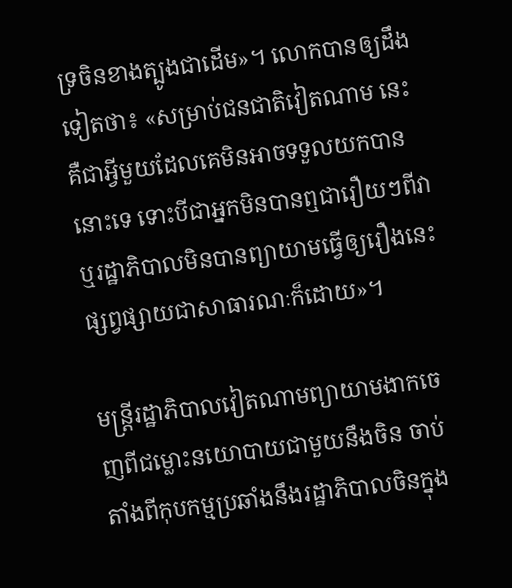ទ្រចិនខាងត្បូងជាដើម»។ លោកបានឲ្យដឹងទៀតថា៖ «សម្រាប់ជនជាតិវៀតណាម នេះគឺជាអ្វីមួយដែលគេមិនអាចទទួលយកបាននោះទេ ទោះបីជាអ្នកមិនបានឮជារឿយៗពីវា ឬរដ្ឋាភិបាលមិនបានព្យាយាមធ្វើឲ្យរឿងនេះផ្សព្វផ្សាយជាសាធារណៈក៏ដោយ»។

មន្ត្រីរដ្ឋាភិបាលវៀតណាមព្យាយាមងាកចេញពីជម្លោះនយោបាយជាមួយនឹងចិន ចាប់តាំងពីកុបកម្មប្រឆាំងនឹងរដ្ឋាភិបាលចិនក្នុង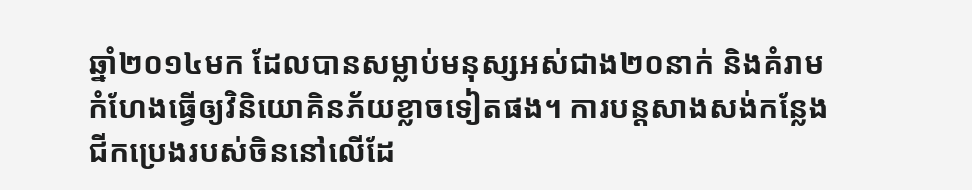ឆ្នាំ២០១៤មក ដែលបានសម្លាប់មនុស្សអស់ជាង២០នាក់ និងគំរាមកំហែងធ្វើឲ្យវិនិយោគិនភ័យខ្លាចទៀតផង។ ការបន្តសាងសង់កន្លែងជីកប្រេងរបស់ចិននៅលើដែ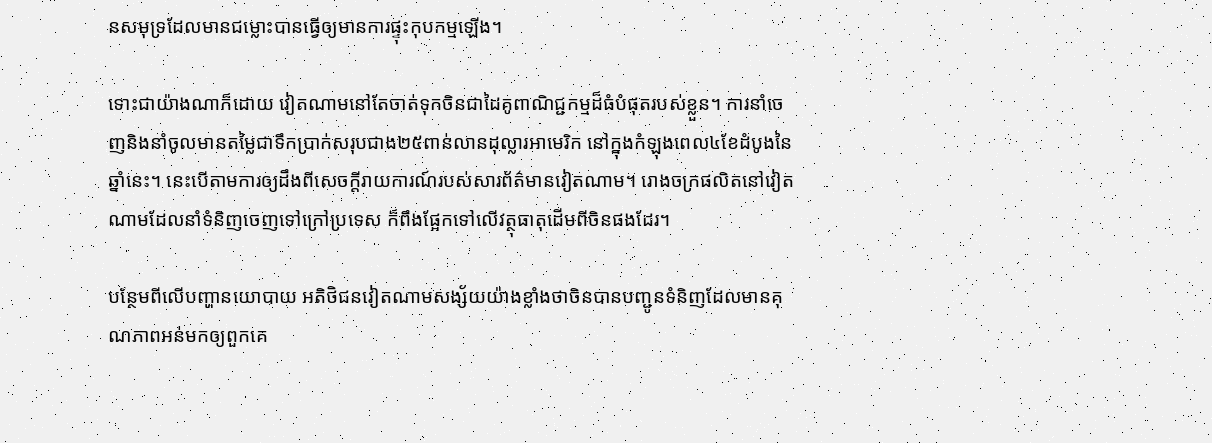នសមុទ្រដែលមានជម្លោះបានធ្វើឲ្យមានការផ្ទុះកុបកម្មឡើង។

ទោះជាយ៉ាងណាក៏ដោយ វៀតណាមនៅតែចាត់ទុកចិនជាដៃគូពាណិជ្ជកម្មដ៏ធំបំផុតរបស់ខ្លួន។ ការនាំចេញនិងនាំចូលមានតម្លៃជាទឹកប្រាក់សរុបជាង២៥ពាន់លានដុល្លារអាមេរិក នៅក្នុងកំឡុងពេល៤ខែដំបូងនៃឆ្នាំនេះ។ នេះបើតាមការឲ្យដឹងពីសេចក្តីរាយការណ៍របស់សារព័ត៌មានវៀតណាម។ រោងចក្រផលិតនៅវៀតណាមដែលនាំទំនិញចេញទៅក្រៅប្រទេស ក៏ពឹងផ្អែកទៅលើវត្ថុធាតុដើមពីចិនផងដែរ។

បន្ថែមពីលើបញ្ហានយោបាយ អតិថិជនវៀតណាមសង្ស័យយ៉ាងខ្លាំងថាចិនបានបញ្ជូនទំនិញដែលមានគុណភាពអន់មកឲ្យពួកគេ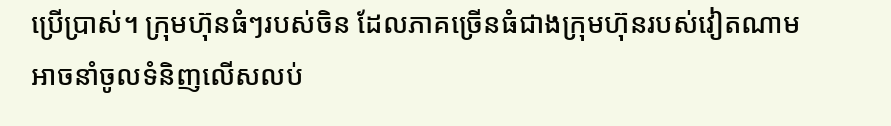ប្រើប្រាស់។ ក្រុមហ៊ុនធំៗរបស់ចិន ដែលភាគច្រើនធំជាងក្រុមហ៊ុនរបស់វៀតណាម អាចនាំចូលទំនិញលើសលប់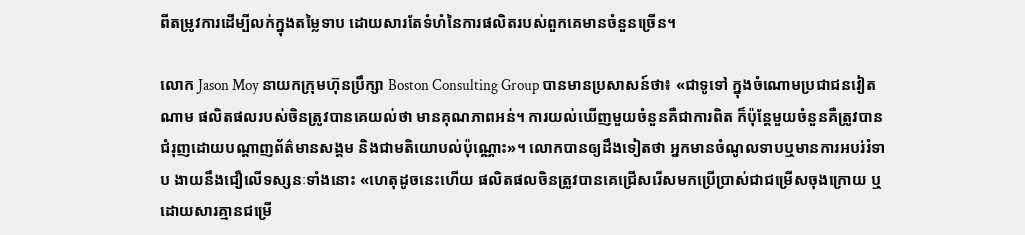ពីតម្រូវការដើម្បីលក់ក្នុងតម្លៃទាប ដោយសារតែទំហំនៃការផលិតរបស់ពួកគេមានចំនួនច្រើន។

លោក Jason Moy នាយកក្រុមហ៊ុនប្រឹក្សា Boston Consulting Group បានមានប្រសាសន៍ថា៖ «ជាទូទៅ ក្នុងចំណោមប្រជាជនវៀតណាម ផលិតផលរបស់ចិនត្រូវបានគេយល់ថា មានគុណភាពអន់។ ការយល់ឃើញមួយចំនួនគឺជាការពិត ក៏ប៉ុន្តែមួយចំនួនគឺត្រូវបានជំរុញដោយបណ្តាញព័ត៌មានសង្គម និងជាមតិយោបល់ប៉ុណ្ណោះ»។ លោកបានឲ្យដឹងទៀតថា អ្នកមានចំណូលទាបឬមានការអបរ់រំទាប ងាយនឹងជឿលើទស្សនៈទាំងនោះ «ហេតុដូចនេះហើយ ផលិតផលចិនត្រូវបានគេជ្រើសរើសមកប្រើប្រាស់ជាជម្រើសចុងក្រោយ ឬដោយសារគ្មានជម្រើ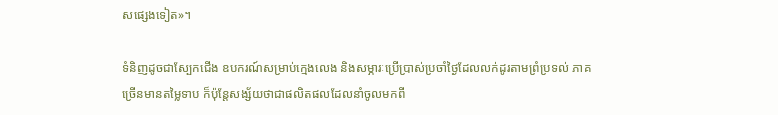សផ្សេងទៀត»។

ទំនិញដូចជាស្បែកជើង ឧបករណ៍សម្រាប់ក្មេងលេង និងសម្ភារៈប្រើប្រាស់ប្រចាំថ្ងៃដែលលក់ដូរតាមព្រំប្រទល់ ភាគច្រើនមានតម្លៃទាប ក៏ប៉ុន្តែសង្ស័យថាជាផលិតផលដែលនាំចូលមកពី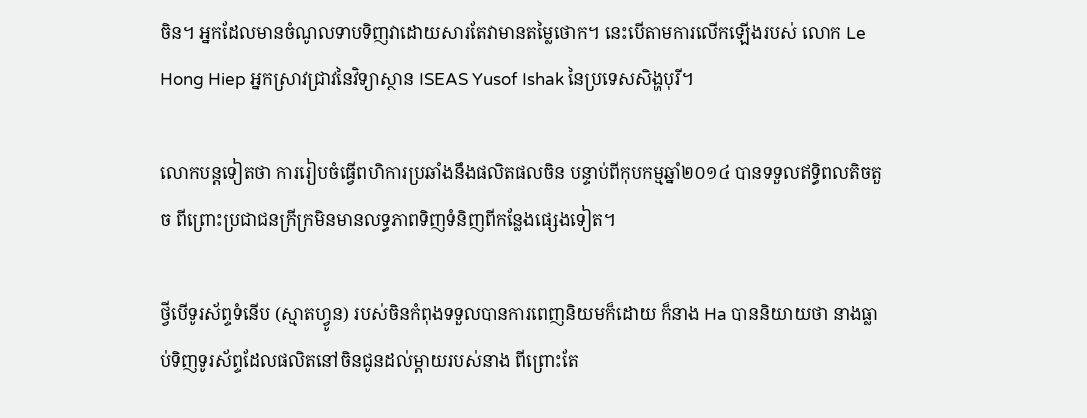ចិន។ អ្នកដែលមានចំណូលទាបទិញវាដោយសារតែវាមានតម្លៃថោក។ នេះបើតាមការលើកឡើងរបស់ លោក Le Hong Hiep អ្នកស្រាវជ្រាវនៃវិទ្យាស្ថាន ISEAS Yusof Ishak នៃប្រទេសសិង្ហបុរី។

លោកបន្តទៀតថា ការរៀបចំធ្វើពហិការប្រឆាំងនឹងផលិតផលចិន បន្ទាប់ពីកុបកម្មឆ្នាំ២០១៤ បានទទួលឥទ្ធិពលតិចតួច ពីព្រោះប្រជាជនក្រីក្រមិនមានលទ្ធភាពទិញទំនិញពីកន្លែងផ្សេងទៀត។

ថ្វីបើទូរស័ព្ទទំនើប (ស្មាតហ្វូន) របស់ចិនកំពុងទទួលបានការពេញនិយមក៏ដោយ ក៏នាង Ha បាននិយាយថា នាងធ្លាប់ទិញទូរស័ព្ទដែលផលិតនៅចិនជូនដល់ម្តាយរបស់នាង ពីព្រោះតែ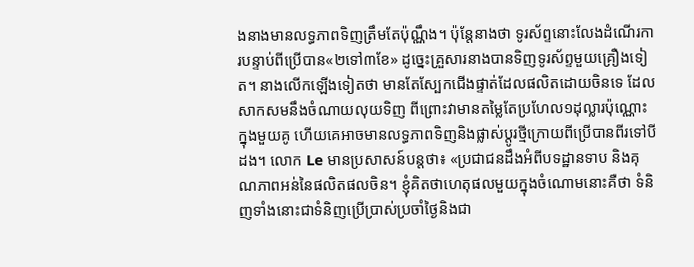ងនាងមានលទ្ធភាពទិញត្រឹមតែប៉ុណ្ណឹង។ ប៉ុន្តែនាងថា ទូរស័ព្ទនោះលែងដំណើរការបន្ទាប់ពីប្រើបាន«២ទៅ៣ខែ» ដូច្នេះគ្រួសារនាងបានទិញទូរស័ព្ទមួយគ្រឿងទៀត។ នាងលើកឡើងទៀតថា មានតែស្បែកជើងផ្ទាត់ដែលផលិតដោយចិនទេ ដែលសាកសមនឹងចំណាយលុយទិញ ពីព្រោះវាមានតម្លៃតែប្រហែល១ដុល្លារប៉ុណ្ណោះក្នុងមួយគូ ហើយគេអាចមានលទ្ធភាពទិញនិងផ្លាស់ប្តូរថ្មីក្រោយពីប្រើបានពីរទៅបីដង។ លោក Le មានប្រសាសន៍បន្តថា៖ «ប្រជាជនដឹងអំពីបទដ្ឋានទាប និងគុណភាពអន់នៃផលិតផលចិន។ ខ្ញុំគិតថាហេតុផលមួយក្នុងចំណោមនោះគឺថា ទំនិញទាំងនោះជាទំនិញប្រើប្រាស់ប្រចាំថ្ងៃនិងជា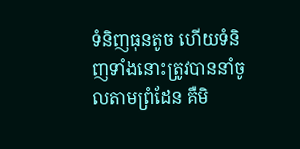ទំនិញធុនតូច ហើយទំនិញទាំងនោះត្រូវបាននាំចូលតាមព្រំដែន គឺមិ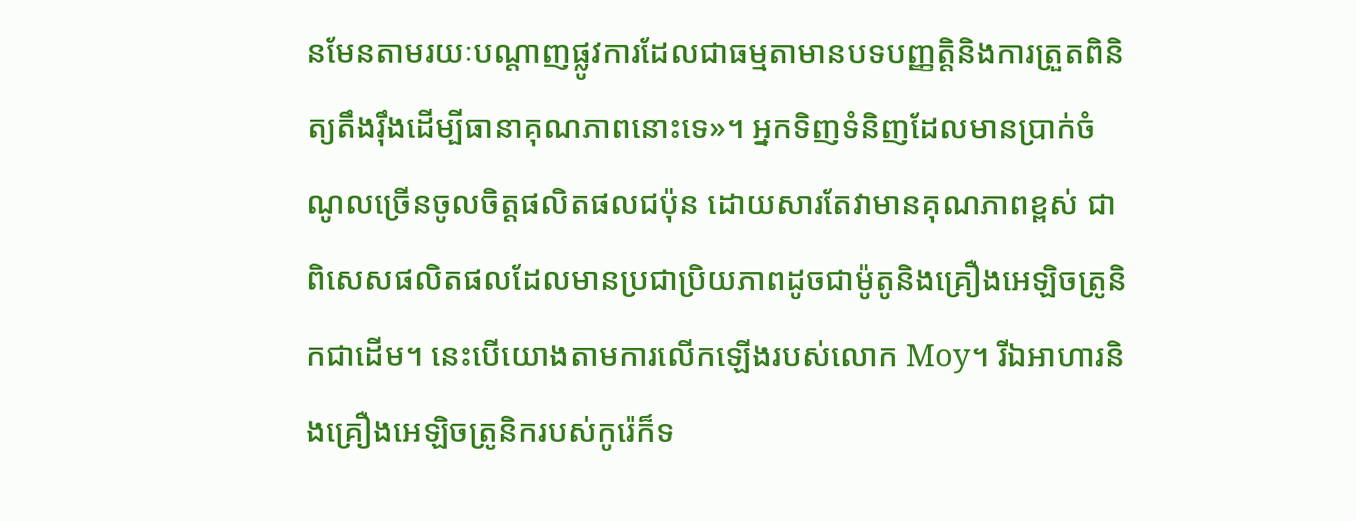នមែនតាមរយៈបណ្តាញផ្លូវការដែលជាធម្មតាមានបទបញ្ញត្តិនិងការត្រួតពិនិត្យតឹងរ៉ឹងដើម្បីធានាគុណភាពនោះទេ»។ អ្នកទិញទំនិញដែលមានប្រាក់ចំណូលច្រើនចូលចិត្តផលិតផលជប៉ុន ដោយសារតែវាមានគុណភាពខ្ពស់ ជាពិសេសផលិតផលដែលមានប្រជាប្រិយភាពដូចជាម៉ូតូនិងគ្រឿងអេឡិចត្រូនិកជាដើម។ នេះបើយោងតាមការលើកឡើងរបស់លោក Moy។ រីឯអាហារនិងគ្រឿងអេឡិចត្រូនិករបស់កូរ៉េក៏ទ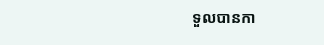ទួលបានកា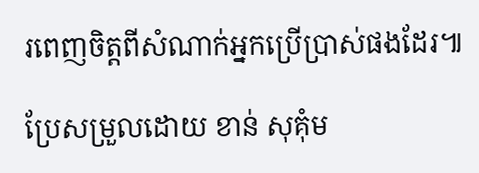រពេញចិត្តពីសំណាក់អ្នកប្រើប្រាស់ផងដែរ៕

ប្រែសម្រួលដោយ ខាន់ សុគុំម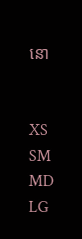នោ


XS
SM
MD
LG